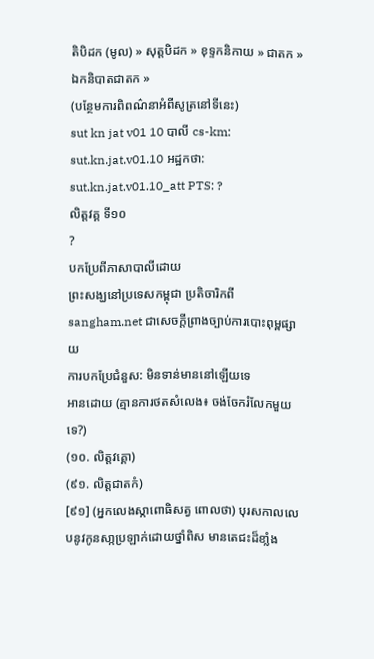តិបិដក (មូល) » សុត្តបិដក » ខុទ្ទកនិកាយ » ជាតក » ឯកនិបាតជាតក »
(បន្ថែមការពិពណ៌នាអំពីសូត្រនៅទីនេះ)
sut kn jat v01 10 បាលី cs-km: sut.kn.jat.v01.10 អដ្ឋកថា: sut.kn.jat.v01.10_att PTS: ?
លិត្តវគ្គ ទី១០
?
បកប្រែពីភាសាបាលីដោយ
ព្រះសង្ឃនៅប្រទេសកម្ពុជា ប្រតិចារិកពី sangham.net ជាសេចក្តីព្រាងច្បាប់ការបោះពុម្ពផ្សាយ
ការបកប្រែជំនួស: មិនទាន់មាននៅឡើយទេ
អានដោយ (គ្មានការថតសំលេង៖ ចង់ចែករំលែកមួយទេ?)
(១០. លិត្តវគ្គោ)
(៩១. លិត្តជាតកំ)
[៩១] (អ្នកលេងស្កាពោធិសត្វ ពោលថា) បុរសកាលលេបនូវកូនសា្កប្រឡាក់ដោយថ្នាំពិស មានតេជះដ៏ខាំ្លង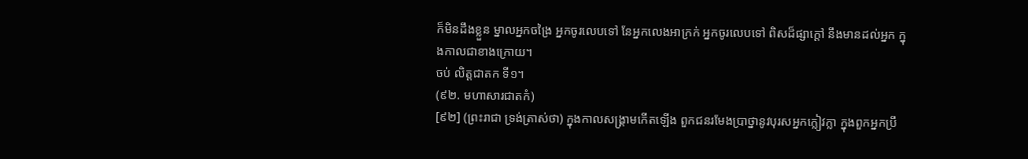ក៏មិនដឹងខ្លួន ម្នាលអ្នកចង្រៃ អ្នកចូរលេបទៅ នែអ្នកលេងអាក្រក់ អ្នកចូរលេបទៅ ពិសដ៏ផ្សាក្ដៅ នឹងមានដល់អ្នក ក្នុងកាលជាខាងក្រោយ។
ចប់ លិត្តជាតក ទី១។
(៩២. មហាសារជាតកំ)
[៩២] (ព្រះរាជា ទ្រង់ត្រាស់ថា) ក្នុងកាលសង្គ្រាមកើតឡើង ពួកជនរមែងប្រាថ្នានូវបុរសអ្នកក្លៀវក្លា ក្នុងពួកអ្នកប្រឹ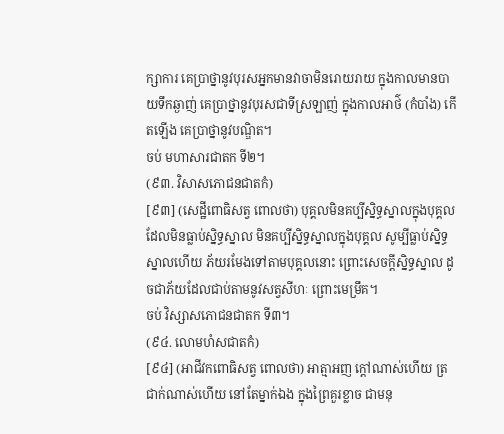ក្សាការ គេប្រាថ្នានូវបុរសអ្នកមានវាចាមិនរោយរាយ ក្នុងកាលមានបាយទឹកឆ្ងាញ់ គេប្រាថ្នានូវបុរសជាទីស្រឡាញ់ ក្នុងកាលអាថ៌ (កំបាំង) កើតឡើង គេប្រាថ្នានូវបណ្ឌិត។
ចប់ មហាសារជាតក ទី២។
(៩៣. វិសាសភោជនជាតកំ)
[៩៣] (សេដ្ឋីពោធិសត្វ ពោលថា) បុគ្គលមិនគប្បីស្និទ្ធស្នាលក្នុងបុគ្គលដែលមិនធ្លាប់ស្និទ្ធស្នាល មិនគប្បីស្និទ្ធស្នាលក្នុងបុគ្គល សូម្បីធ្លាប់ស្និទ្ធស្នាលហើយ ភ័យរមែងទៅតាមបុគ្គលនោះ ព្រោះសេចក្ដីស្និទ្ធស្នាល ដូចជាភ័យដែលជាប់តាមនូវសត្វសីហៈ ព្រោះមេម្រឹគ។
ចប់ វិស្សាសភោជនជាតក ទី៣។
(៩៤. លោមហំសជាតកំ)
[៩៤] (អាជីវកពោធិសត្វ ពោលថា) អាត្មាអញ ក្ដៅណាស់ហើយ ត្រជាក់ណាស់ហើយ នៅតែម្នាក់ឯង ក្នុងព្រៃគួរខ្លាច ជាមនុ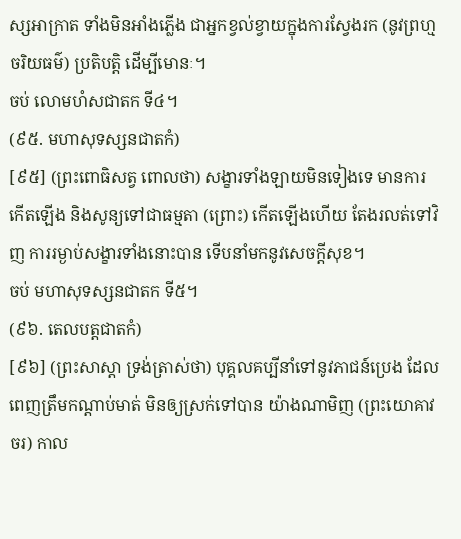ស្សអាក្រាត ទាំងមិនអាំងភ្លើង ជាអ្នកខ្វល់ខ្វាយក្នុងការស្វែងរក (នូវព្រហ្មចរិយធម៌) ប្រតិបត្តិ ដើម្បីមោនៈ។
ចប់ លោមហំសជាតក ទី៤។
(៩៥. មហាសុទស្សនជាតកំ)
[៩៥] (ព្រះពោធិសត្វ ពោលថា) សង្ខារទាំងឡាយមិនទៀងទេ មានការកើតឡើង និងសូន្យទៅជាធម្មតា (ព្រោះ) កើតឡើងហើយ តែងរលត់ទៅវិញ ការរម្ងាប់សង្ខារទាំងនោះបាន ទើបនាំមកនូវសេចក្ដីសុខ។
ចប់ មហាសុទស្សនជាតក ទី៥។
(៩៦. តេលបត្តជាតកំ)
[៩៦] (ព្រះសាស្ដា ទ្រង់ត្រាស់ថា) បុគ្គលគប្បីនាំទៅនូវភាជន៍ប្រេង ដែលពេញត្រឹមកណ្ដាប់មាត់ មិនឲ្យស្រក់ទៅបាន យ៉ាងណាមិញ (ព្រះយោគាវចរ) កាល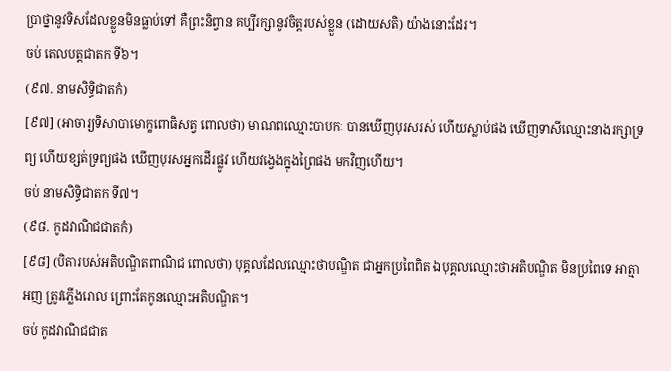ប្រាថ្នានូវទិសដែលខ្លួនមិនធ្លាប់ទៅ គឺព្រះនិព្វាន គប្បីរក្សានូវចិត្តរបស់ខ្លួន (ដោយសតិ) យ៉ាងនោះដែរ។
ចប់ តេលបត្តជាតក ទី៦។
(៩៧. នាមសិទ្ធិជាតកំ)
[៩៧] (អាចារ្យទិសាបាមោក្ខពោធិសត្វ ពោលថា) មាណពឈ្មោះបាបកៈ បានឃើញបុរសរស់ ហើយស្លាប់ផង ឃើញទាសីឈ្មោះនាងរក្សាទ្រព្យ ហើយខ្សត់ទ្រព្យផង ឃើញបុរសអ្នកដើរផ្លូវ ហើយវង្វេងក្នុងព្រៃផង មកវិញហើយ។
ចប់ នាមសិទ្ធិជាតក ទី៧។
(៩៨. កូដវាណិជជាតកំ)
[៩៨] (បិតារបស់អតិបណ្ឌិតពាណិជ ពោលថា) បុគ្គលដែលឈ្មោះថាបណ្ឌិត ជាអ្នកប្រពៃពិត ឯបុគ្គលឈ្មោះថាអតិបណ្ឌិត មិនប្រពៃទេ អាត្មាអញ ត្រូវភ្លើងរោល ព្រោះតែកូនឈ្មោះអតិបណ្ឌិត។
ចប់ កូដវាណិជជាត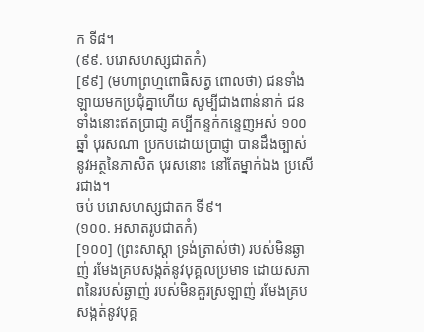ក ទី៨។
(៩៩. បរោសហស្សជាតកំ)
[៩៩] (មហាព្រហ្មពោធិសត្វ ពោលថា) ជនទាំងឡាយមកប្រជុំគ្នាហើយ សូម្បីជាងពាន់នាក់ ជនទាំងនោះឥតប្រាជា្ញ គប្បីកន្ទក់កន្ទេញអស់ ១០០ ឆ្នាំ បុរសណា ប្រកបដោយប្រាជ្ញា បានដឹងច្បាស់នូវអត្ថនៃភាសិត បុរសនោះ នៅតែម្នាក់ឯង ប្រសើរជាង។
ចប់ បរោសហស្សជាតក ទី៩។
(១០០. អសាតរូបជាតកំ)
[១០០] (ព្រះសាស្ដា ទ្រង់ត្រាស់ថា) របស់មិនឆ្ងាញ់ រមែងគ្របសង្កត់នូវបុគ្គលប្រមាទ ដោយសភាពនៃរបស់ឆ្ងាញ់ របស់មិនគួរស្រឡាញ់ រមែងគ្របសង្កត់នូវបុគ្គ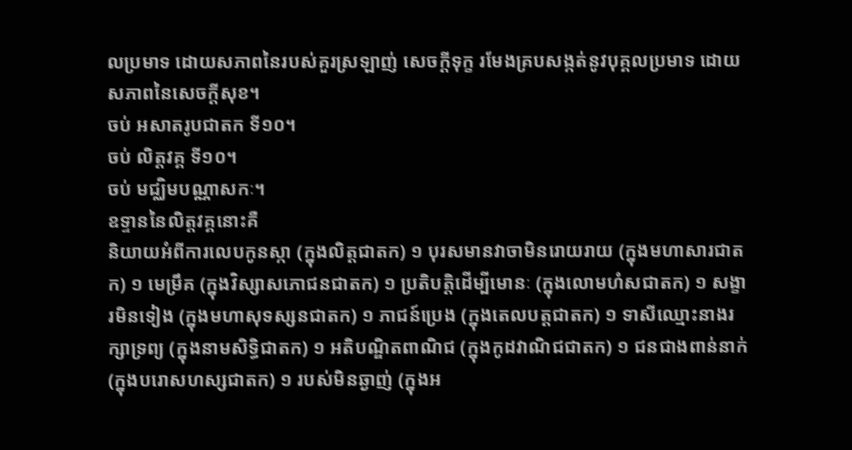លប្រមាទ ដោយសភាពនៃរបស់គួរស្រឡាញ់ សេចក្ដីទុក្ខ រមែងគ្របសង្កត់នូវបុគ្គលប្រមាទ ដោយសភាពនៃសេចក្ដីសុខ។
ចប់ អសាតរូបជាតក ទី១០។
ចប់ លិត្តវគ្គ ទី១០។
ចប់ មជ្ឈិមបណ្ណាសកៈ។
ឧទ្ទាននៃលិត្តវគ្គនោះគឺ
និយាយអំពីការលេបកូនស្កា (ក្នុងលិត្តជាតក) ១ បុរសមានវាចាមិនរោយរាយ (ក្នុងមហាសារជាតក) ១ មេម្រឹគ (ក្នុងវិស្សាសភោជនជាតក) ១ ប្រតិបត្តិដើម្បីមោនៈ (ក្នុងលោមហំសជាតក) ១ សង្ខារមិនទៀង (ក្នុងមហាសុទស្សនជាតក) ១ ភាជន៍ប្រេង (ក្នុងតេលបត្តជាតក) ១ ទាសីឈ្មោះនាងរក្សាទ្រព្យ (ក្នុងនាមសិទ្ធិជាតក) ១ អតិបណ្ឌិតពាណិជ (ក្នុងកូដវាណិជជាតក) ១ ជនជាងពាន់នាក់ (ក្នុងបរោសហស្សជាតក) ១ របស់មិនឆ្ងាញ់ (ក្នុងអ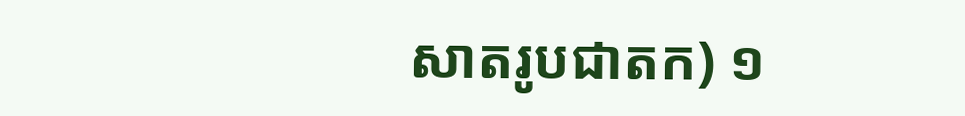សាតរូបជាតក) ១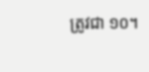ត្រូវជា ១០។